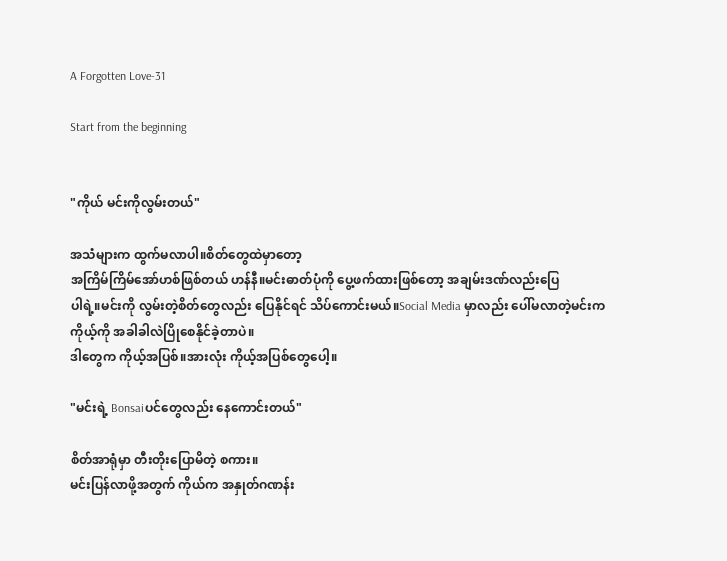A Forgotten Love-31

Start from the beginning


"ကိုယ် မင်းကိုလွမ်းတယ်"

အသံများက ထွက်မလာပါ။စိတ်တွေထဲမှာတော့
အကြိမ်ကြိမ်အော်ဟစ်ဖြစ်တယ် ဟန်နီ။မင်းဓာတ်ပုံကို ပွေ့ဖက်ထားဖြစ်တော့ အချမ်းဒဏ်လည်းပြေ
ပါရဲ့။မင်းကို လွမ်းတဲ့စိတ်တွေလည်း ပြေနိုင်ရင် သိပ်ကောင်းမယ်။Social Media မှာလည်း ပေါ်မလာတဲ့မင်းက ကိုယ့်ကို အခါခါလဲပြိုစေနိုင်ခဲ့တာပဲ။
ဒါတွေက ကိုယ့်အပြစ်။အားလုံး ကိုယ့်အပြစ်တွေပေါ့။

"မင်းရဲ့ Bonsaiပင်တွေလည်း နေကောင်းတယ်"

စိတ်အာရုံမှာ တီးတိုးပြောမိတဲ့ စကား။
မင်းပြန်လာဖို့အတွက် ကိုယ်က အနှုတ်ဂဏန်း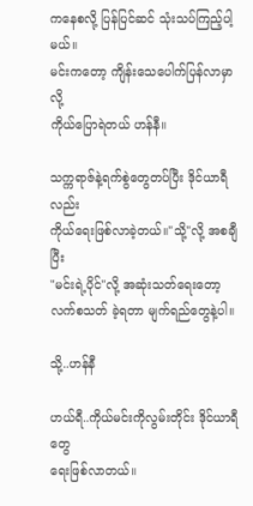ကနေစလို့ ပြန်ပြင်ဆင် သုံးသပ်ကြည့်ပါ့မယ်။
မင်းကတော့ ကျိန်းသေပေါက်ပြန်လာမှာလို့
ကိုယ်ပြောရဲတယ် ဟန်နီ။

သက္ကရာဇ်နဲ့ရက်စွဲတွေတပ်ပြီး ဒိုင်ယာရီလည်း
ကိုယ်ရေးဖြစ်လာခဲ့တယ်။"သို့"လို့ အစချီပြီး
"မင်းရဲ့ပိုင်"လို့ အဆုံးသတ်ရေးတော့ လက်စသတ် ခဲ့ရတာ မျက်ရည်တွေနဲ့ပါ။

သို့..ဟန်နီ

ဟယ်ရီ..ကိုယ်မင်းကိုလွမ်းတိုင်း ဒိုင်ယာရီတွေ
ရေးဖြစ်လာတယ်။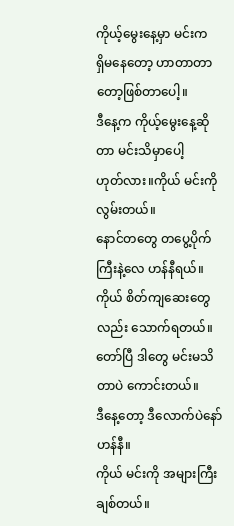ကိုယ့်မွေးနေ့မှာ မင်းက
ရှိမနေတော့ ဟာတာတာတော့ဖြစ်တာပေါ့။
ဒီနေ့က ကိုယ့်မွေးနေ့ဆိုတာ မင်းသိမှာပေါ့
ဟုတ်လား။ကိုယ် မင်းကို လွမ်းတယ်။
နောင်တတွေ တပွေ့ပိုက်ကြီးနဲ့လေ ဟန်နီရယ်။
ကိုယ် စိတ်ကျဆေးတွေလည်း သောက်ရတယ်။
တော်ပြီ ဒါတွေ မင်းမသိတာပဲ ကောင်းတယ်။
ဒီနေ့တော့ ဒီလောက်ပဲနော် ဟန်နီ။
ကိုယ် မင်းကို အများကြီးချစ်တယ်။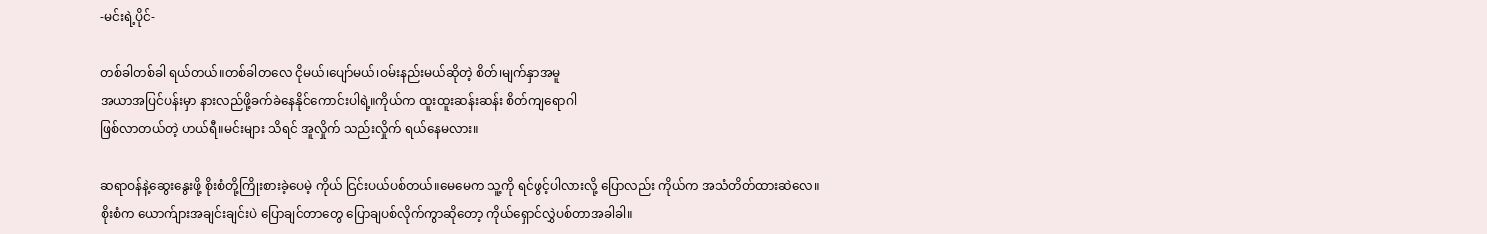-မင်းရဲ့ပိုင်-

တစ်ခါတစ်ခါ ရယ်တယ်။တစ်ခါတလေ ငိုမယ်၊ပျော်မယ်၊ဝမ်းနည်းမယ်ဆိုတဲ့ စိတ်၊မျက်နှာအမူ
အယာအပြင်ပန်းမှာ နားလည်ဖို့ခက်ခဲနေနိုင်ကောင်းပါရဲ့။ကိုယ်က ထူးထူးဆန်းဆန်း စိတ်ကျရောဂါ
ဖြစ်လာတယ်တဲ့ ဟယ်ရီ။မင်းများ သိရင် အူလှိုက် သည်းလှိုက် ရယ်နေမလား။

ဆရာဝန်နဲ့ဆွေးနွေးဖို့ စိုးစံတို့ကြိုးစားခဲ့ပေမဲ့ ကိုယ် ငြင်းပယ်ပစ်တယ်။မေမေက သူ့ကို ရင်ဖွင့်ပါလားလို့ ပြောလည်း ကိုယ်က အသံတိတ်ထားဆဲလေ။
စိုးစံက ယောက်ျားအချင်းချင်းပဲ ပြောချင်တာတွေ ပြောချပစ်လိုက်ကွာဆိုတော့ ကိုယ်ရှောင်လွှဲပစ်တာအခါခါ။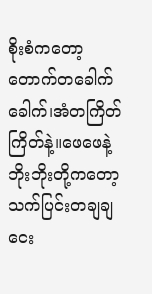စိုးစံကတော့ တောက်တခေါက်ခေါက်၊အံတကြိတ်ကြိတ်နဲ့။ဖေဖေနဲ့ဘိုးဘိုးတို့ကတော့
သက်ပြင်းတချချ ငေး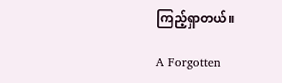ကြည့်ရှာတယ်။

A Forgotten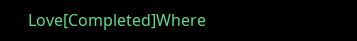Love[Completed]Where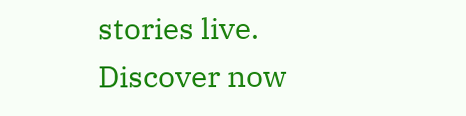stories live. Discover now